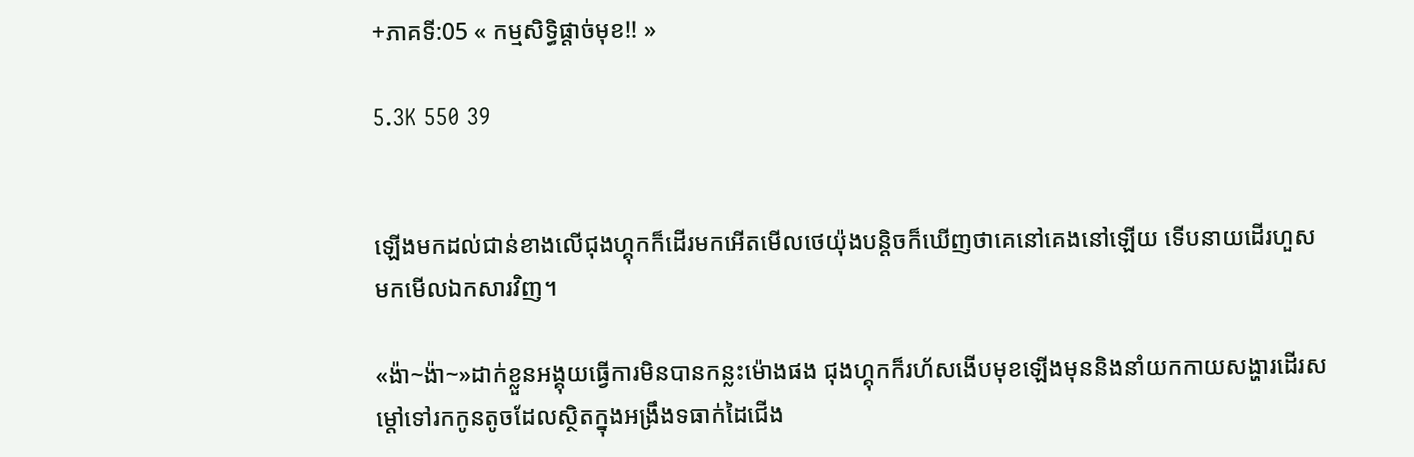+ភាគទី:05 « កម្មសិទ្ធិផ្ដាច់មុខ!! »

5.3K 550 39


ឡើងមកដល់ជាន់ខាងលើជុងហ្គុកក៏ដើរមកអើតមើលថេយ៉ុងបន្តិចក៏ឃើញថាគេនៅគេងនៅឡើយ ទើបនាយដើរហួសមកមើលឯកសារវិញ។

«ង៉ា~ង៉ា~»ដាក់ខ្លួនអង្គុយធ្វើការមិនបានកន្លះម៉ោងផង ជុងហ្គុកក៏រហ័សងើបមុខឡើងមុននិងនាំយកកាយសង្ហារដើរសម្ដៅទៅរកកូនតូចដែលស្ថិតក្នុងអង្រឹងទធាក់ដៃជើង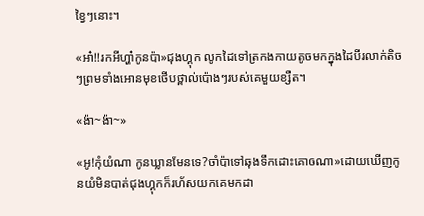ខ្វៃៗនោះ។

«អា៎!!រកអីហ្ហា៎កូនប៉ា»ជុងហ្គុក លូកដៃទៅត្រកងកាយតូចមកក្នុងដៃបីរលាក់តិចៗព្រមទាំងអោនមុខថើបថ្ពាល់ប៉ោងៗរបស់គេមួយខ្សឺត។

«ង៉ា~ង៉ា~»

«អូ!កុំយំណា កូនឃ្លានមែនទេ?ចាំប៉ាទៅឆុងទឹកដោះគោឲណា»ដោយឃើញកូនយំមិនបាត់ជុងហ្គុកក៏រហ័សយកគេមកដា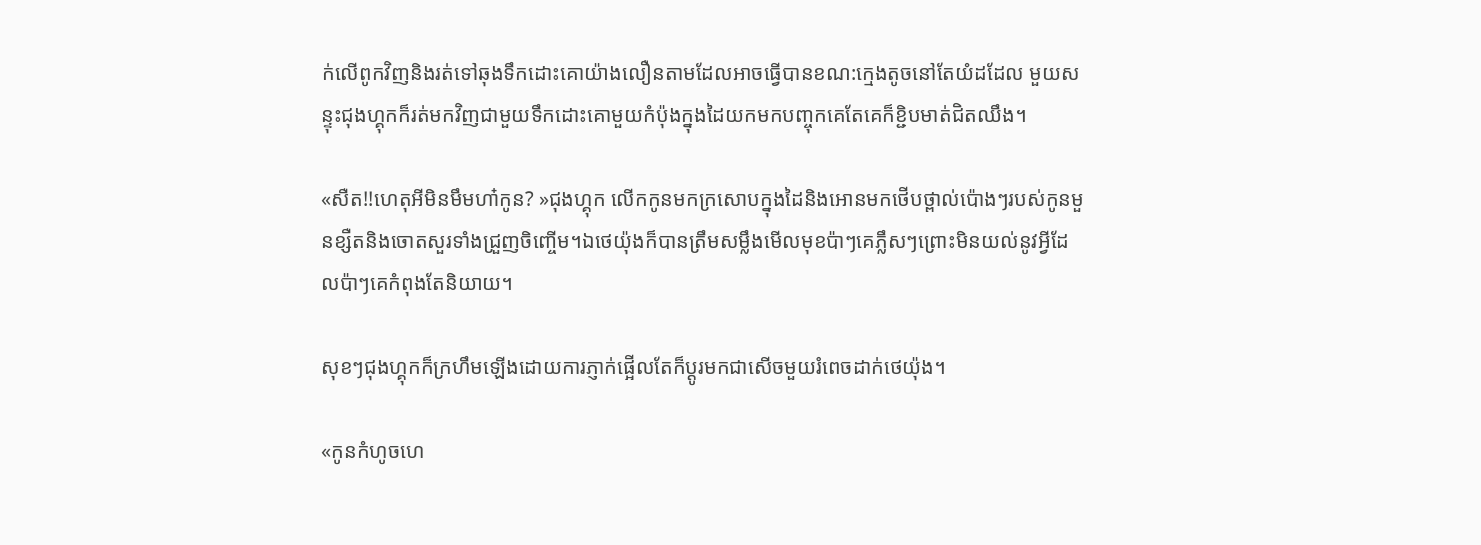ក់លើពូកវិញនិងរត់ទៅឆុងទឹកដោះគោយ៉ាងលឿនតាមដែលអាចធ្វើបានខណ:ក្មេងតូចនៅតែយំដដែល មួយសន្ទុះជុងហ្គុកក៏រត់មកវិញជាមួយទឹកដោះគោមួយកំប៉ុងក្នុងដៃយកមកបញ្ចុកគេតែគេក៏ខ្ជិបមាត់ជិតឈឹង។

«សឺត!!ហេតុអីមិនមឹមហា៎កូន? »ជុងហ្គុក លើកកូនមកក្រសោបក្នុងដៃនិងអោនមកថើបថ្ពាល់ប៉ោងៗរបស់កូនមួនខ្សឺតនិងចោតសួរទាំងជ្រួញចិញ្ចើម។ឯថេយ៉ុងក៏បានត្រឹមសម្លឹងមើលមុខប៉ាៗគេភ្លឹសៗព្រោះមិនយល់នូវអ្វីដែលប៉ាៗគេកំពុងតែនិយាយ។

សុខៗជុងហ្គុកក៏ក្រហឹមឡើងដោយការភ្ញាក់ផ្អើលតែក៏ប្ដូរមកជាសើចមួយរំពេចដាក់ថេយ៉ុង។

«កូនកំហូចហេ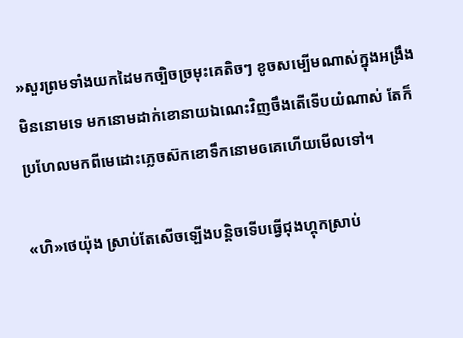»សួរព្រមទាំងយកដៃមកច្បិចច្រមុះគេតិចៗ ខូចសម្បើមណាស់ក្នុងអង្រឹងមិននោមទេ មកនោមដាក់ខោនាយឯណេះវិញចឹងតើទើបយំណាស់ តែក៏ប្រហែលមកពីមេដោះភ្លេចស៊កខោទឹកនោមឲគេហើយមើលទៅ។

«ហិ»ថេយ៉ុង ស្រាប់តែសើចឡើងបន្តិចទើបធ្វើជុងហ្គុកស្រាប់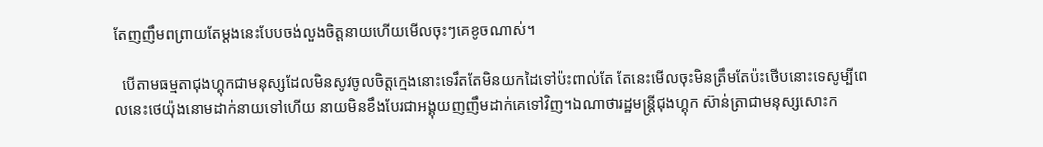តែញញឹមពព្រាយតែម្ដងនេះបែបចង់លួងចិត្តនាយហើយមើលចុះៗគេខូចណាស់។

  បើតាមធម្មតាជុងហ្គុកជាមនុស្សដែលមិនសូវចូលចិត្តក្មេងនោះទេរឹតតែមិនយកដៃទៅប៉ះពាល់តែ តែនេះមើលចុះមិនត្រឹមតែប៉ះថើបនោះទេសូម្បីពេលនេះថេយ៉ុងនោមដាក់នាយទៅហើយ នាយមិនខឹងបែរជាអង្គុយញញឹមដាក់គេទៅវិញ។ឯណាថារដ្ឋមន្រ្តីជុងហ្គុក ស៊ាន់ត្រាជាមនុស្សសោះក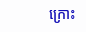ក្រោះ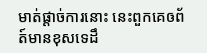មាត់ផ្ដាច់ការនោះ នេះពួកគេឲព័ត៍មានខុសទេដឹ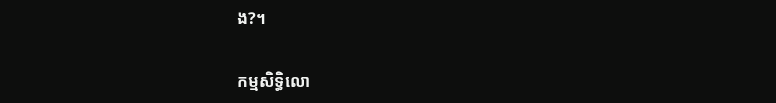ង?។

កម្មសិទ្ធិលោ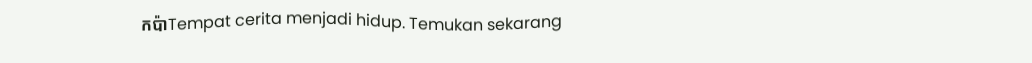កប៉ាTempat cerita menjadi hidup. Temukan sekarang